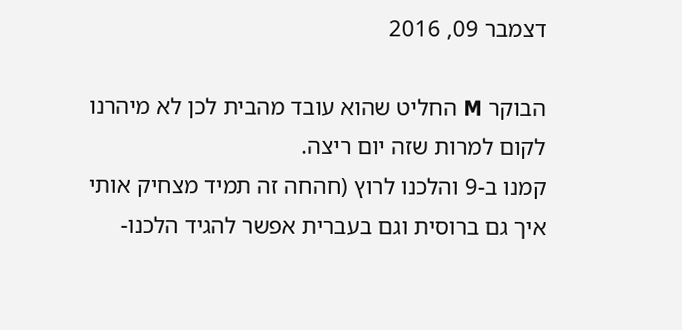דצמבר 09, 2016

הבוקר M החליט שהוא עובד מהבית לכן לא מיהרנו לקום למרות שזה יום ריצה.
קמנו ב-9 והלכנו לרוץ (חהחה זה תמיד מצחיק אותי איך גם ברוסית וגם בעברית אפשר להגיד הלכנו-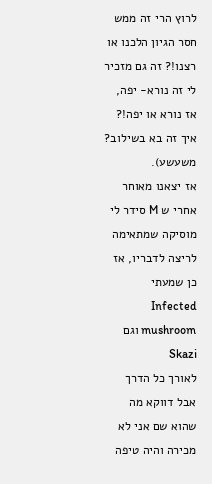לרוץ הרי זה ממש חסר הגיון הלכנו או רצנו!? זה גם מזכיר לי זה נורא- יפה, אז נורא או יפה!? איך זה בא בשילוב? משעשע).
אז יצאנו מאוחר אחרי ש M סידר לי מוסיקה שמתאימה לריצה לדבריו, אז כן שמעתי Infected mushroom וגם Skazi
לאורך כל הדרך אבל דווקא מה שהוא שם אני לא מכירה והיה טיפה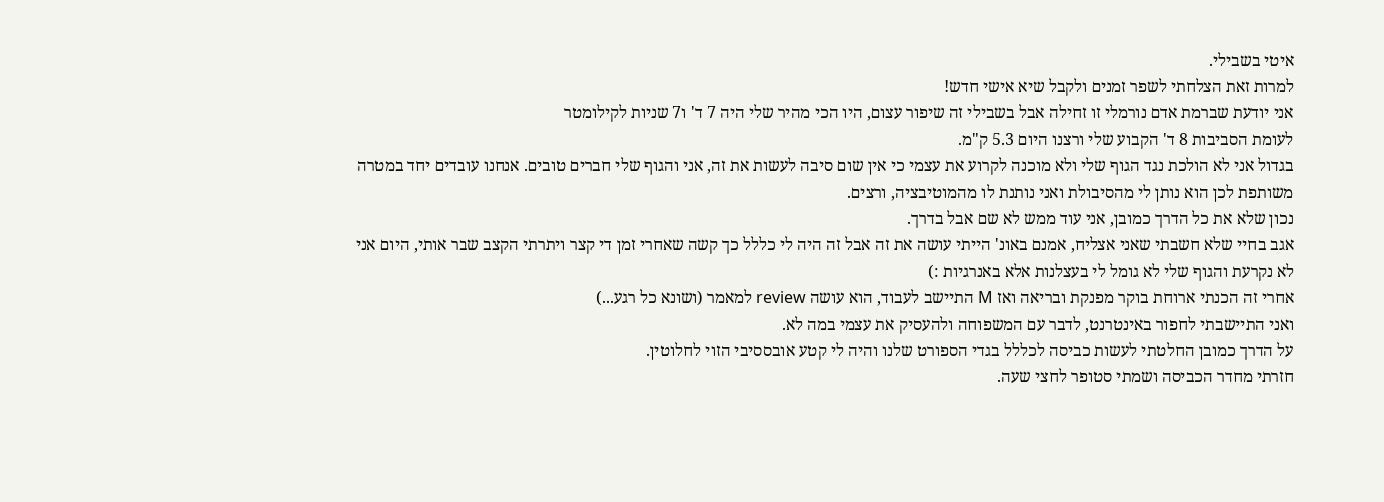איטי בשבילי.
למרות זאת הצלחתי לשפר זמנים ולקבל שיא אישי חדש!
אני יודעת שברמת אדם נורמלי זו זחילה אבל בשבילי זה שיפור עצום, היו הכי מהיר שלי היה 7 ד' ו7 שניות לקילומטר
לעומת הסביבות 8 ד' הקבוע שלי ורצנו היום 5.3 ק"מ.
בגדול אני לא הולכת נגד הגוף שלי ולא מוכנה לקרוע את עצמי כי אין שום סיבה לעשות את זה, אני והגוף שלי חברים טובים. אנחנו עובדים יחד במטרה משותפת לכן הוא נותן לי מהסיבולת ואני נותנת לו מהמוטיבציה, ורצים.
נכון שלא את כל הדרך כמובן, אני עוד ממש לא שם אבל בדרך.
אגב בחיי שלא חשבתי שאני אצליח, אמנם באונ' הייתי עושה את זה אבל זה היה לי כללל כך קשה שאחרי זמן די קצר ויתרתי הקצב שבר אותי, היום אני לא נקרעת והגוף שלי לא גומל לי בעצלנות אלא באנרגיות :)
אחרי זה הכנתי ארוחת בוקר מפנקת ובריאה ואז M התיישב לעבוד, הוא עושה review למאמר (ושונא כל רגע...)
ואני התיישבתי לחפור באינטרנט, לדבר עם המשפוחה ולהעסיק את עצמי במה לא.
על הדרך כמובן החלטתי לעשות כביסה לכללל בגדי הספורט שלנו והיה לי קטע אובססיבי הזוי לחלוטין.
חזרתי מחדר הכביסה ושמתי סטופר לחצי שעה.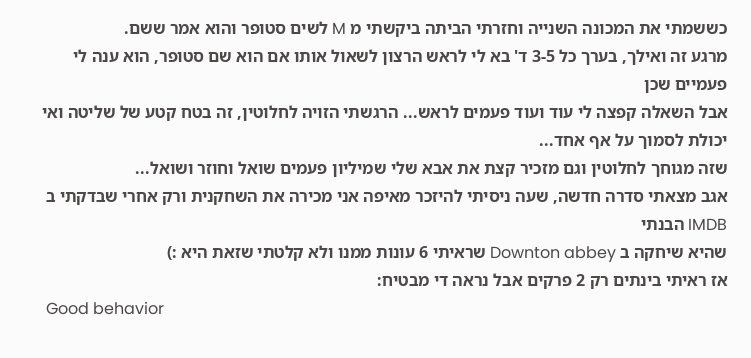כששמתי את המכונה השנייה וחזרתי הביתה ביקשתי מ M לשים סטופר והוא אמר ששם.
מרגע זה ואילך, בערך כל 3-5 ד' בא לי לראש הרצון לשאול אותו אם הוא שם סטופר, הוא ענה לי פעמיים שכן
אבל השאלה קפצה לי עוד ועוד פעמים לראש... הרגשתי הזויה לחלוטין, זה בטח קטע של שליטה ואי יכולת לסמוך על אף אחד...
שזה מגוחך לחלוטין וגם מזכיר קצת את אבא שלי שמיליון פעמים שואל וחוזר ושואל...
אגב מצאתי סדרה חדשה, שעה ניסיתי להיזכר מאיפה אני מכירה את השחקנית ורק אחרי שבדקתי ב IMDB הבנתי
שהיא שיחקה ב Downton abbey שראיתי 6 עונות ממנו ולא קלטתי שזאת היא :)
אז ראיתי בינתים רק 2 פרקים אבל נראה די מבטיח:
 Good behavior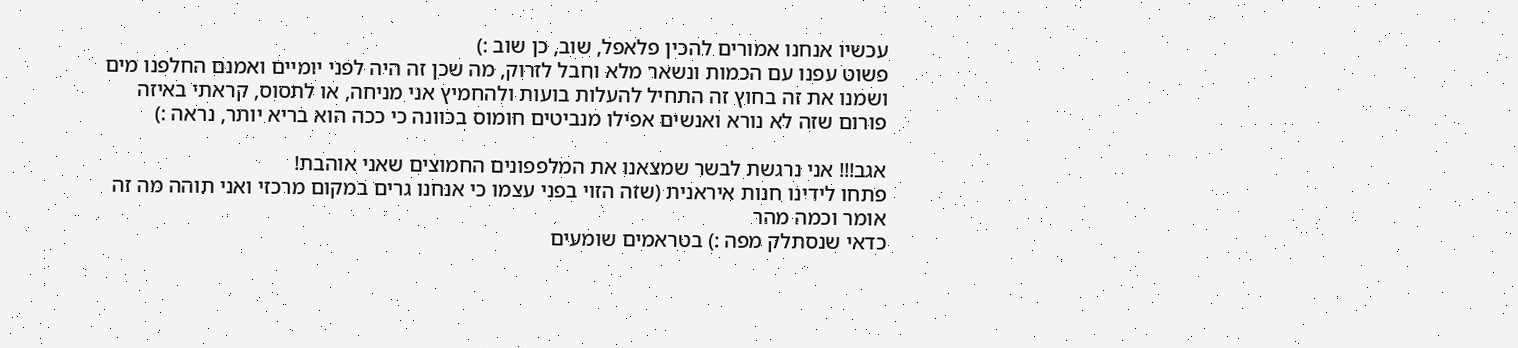עכשיו אנחנו אמורים להכין פלאפל, שוב, כן שוב :)
פשוט עפנו עם הכמות ונשאר מלא וחבל לזרוק, מה שכן זה היה לפני יומיים ואמנם החלפנו מים ושמנו את זה בחוץ זה התחיל להעלות בועות ולהחמיץ אני מניחה, או לתסוס, קראתי באיזה פורום שזה לא נורא ואנשים אפילו מנביטים חומוס בכוונה כי ככה הוא בריא יותר, נראה :)

אגב!!! אני נרגשת לבשר שמצאנו את המלפפונים החמוצים שאני אוהבת!
פתחו לידינו חנות איראנית (שזה הזוי בפני עצמו כי אנחנו גרים במקום מרכזי ואני תוהה מה זה אומר וכמה מהר
כדאי שנסתלק מפה :) בטראמים שומעים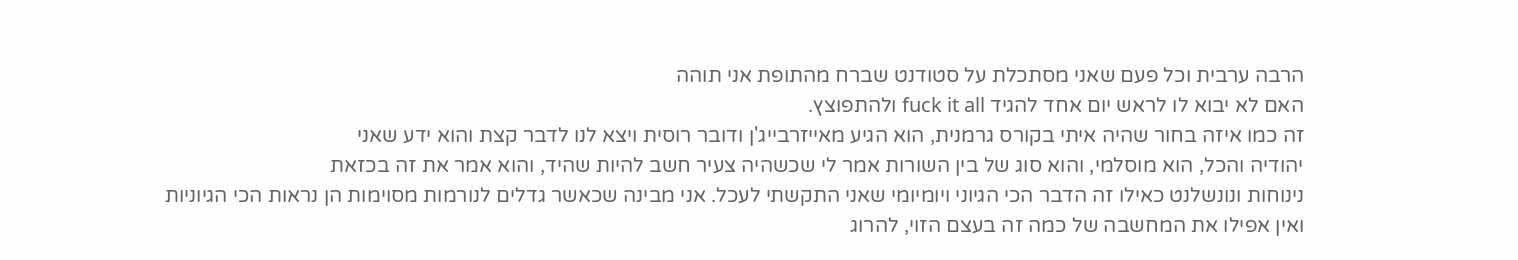הרבה ערבית וכל פעם שאני מסתכלת על סטודנט שברח מהתופת אני תוהה
האם לא יבוא לו לראש יום אחד להגיד fuck it all ולהתפוצץ.
זה כמו איזה בחור שהיה איתי בקורס גרמנית, הוא הגיע מאייזרבייג'ן ודובר רוסית ויצא לנו לדבר קצת והוא ידע שאני
יהודיה והכל, הוא מוסלמי, והוא סוג של בין השורות אמר לי שכשהיה צעיר חשב להיות שהיד, והוא אמר את זה בכזאת
נינוחות ונונשלנט כאילו זה הדבר הכי הגיוני ויומיומי שאני התקשתי לעכל. אני מבינה שכאשר גדלים לנורמות מסוימות הן נראות הכי הגיוניות ואין אפילו את המחשבה של כמה זה בעצם הזוי, להרוג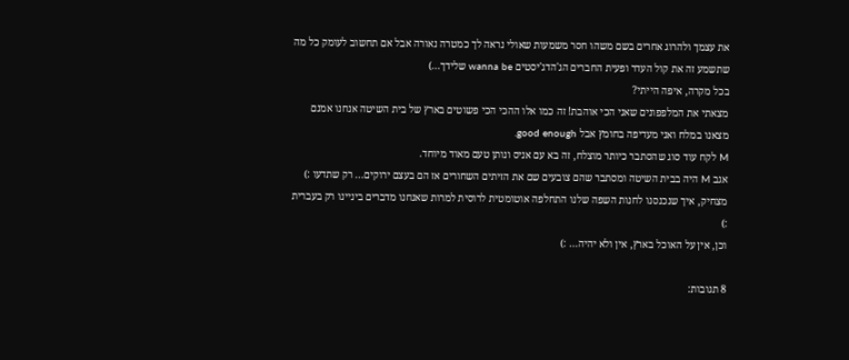את עצמך ולהרוג אחרים בשם משהו חסר משמעות שאולי נראה לך כמטרה נאורה אבל אם תחשוב לעומק כל מה שתשמע זה את קול העדר ופעית החברים הג'הדג'יסטים wanna be שלידך...)
בכל מקרה, איפה הייתי?
מצאתי את המלפפונים שאני הכי אוהבת! זה כמו אלו ההכי הכי פשוטים בארץ של בית השיטה אנחנו אמנם מצאנו במלח ואני מעדיפה בחומץ אבל good enough.
M לקח עוד סוג שהסתבר כיותר מוצלח, זה בא עם אניס ונותן טעם מאוד מיוחד.
אגב M היה בבית השיטה ומסתבר שהם צובעים שם את הזיתים השחורים אז הם בעצם ירוקים... רק שתדעו :)
מצחיק, איך שנכנסנו לחנות השפה שלנו התחלפה אוטומטית לרוסית למרות שאנחנו מדברים ביניינו רק בעברית :)
וכן, אין על האוכל בארץ, אין ולא יהיה... :)

8 תגובות: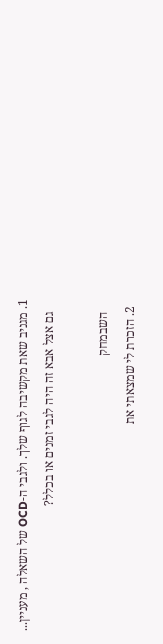1. מגניב שאת מקשיבה לגוף שלך. ולגבי ה-OCD של השאלה , מעניין...
    גם אצל אבא זה היה לגבי זמנים או בכלל?

    השבמחק
  2. הזכרת לי שמצאתי את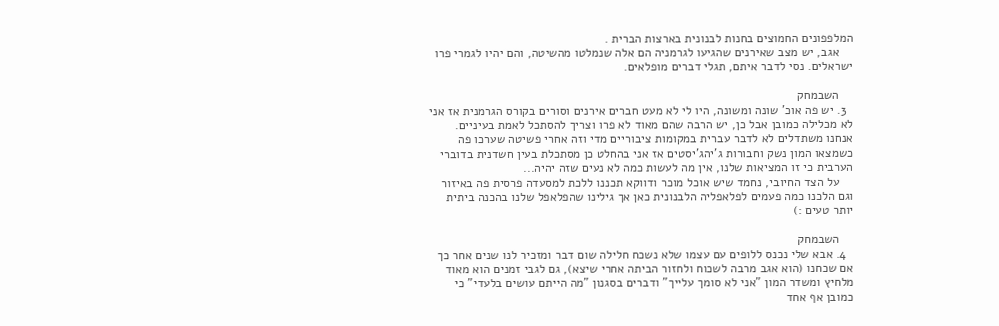המלפפונים החמוצים בחנות לבנונית בארצות הברית .
    אגב, יש מצב שאירנים שהגיעו לגרמניה הם אלה שנמלטו מהשיטה, והם יהיו לגמרי פרו ישראלים. נסי לדבר איתם, תגלי דברים מופלאים.

    השבמחק
  3. יש פה אוכ’ שונה ומשונה, היו לי לא מעט חברים אירנים וסורים בקורס הגרמנית אז אני לא מכלילה כמובן אבל כן, יש הרבה שהם מאוד לא פרו וצריך להסתכל לאמת בעיניים. אנחנו משתדלים לא לדבר עברית במקומות ציבוריים מדי וזה אחרי פשיטה שערכו פה כשמצאו המון נשק וחבורות ג’יהג’יסטים אז אני בהחלט כן מסתכלת בעין חשדנית בדוברי הערבית כי זו המציאות שלנו, אין מה לעשות כמה לא נעים שזה יהיה...
    על הצד החיובי, נחמד שיש אוכל מוכר ודווקא תכננו ללכת למסעדה פרסית פה באיזור וגם הלכנו כמה פעמים לפלאפליה הלבנונית כאן אך גילינו שהפלאפל שלנו בהכנה ביתית יותר טעים :)

    השבמחק
  4. אבא שלי נכנס ללופים עם עצמו שלא נשכח חלילה שום דבר ומזכיר לנו שנים אחר כך אם שכחנו (הוא אגב מרבה לשכוח ולחזור הביתה אחרי שיצא), גם לגבי זמנים הוא מאוד מלחיץ ומשדר המון "אני לא סומך עלייך" ודברים בסגנון "מה הייתם עושים בלעדי" כי כמובן אף אחד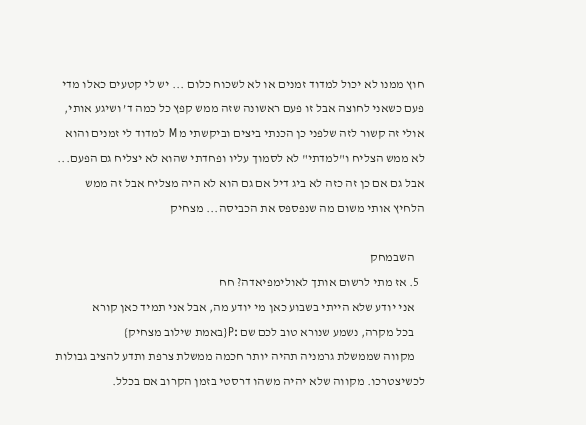חוץ ממנו לא יכול למדוד זמנים או לא לשכוח כלום ... יש לי קטעים כאלו מדי פעם כשאני לחוצה אבל זו פעם ראשונה שזה ממש קפץ כל כמה ד’ ושיגע אותי, אולי זה קשור לזה שלפני כן הכנתי ביצים וביקשתי מ M למדוד לי זמנים והוא לא ממש הצליח ו"למדתי" לא לסמוך עליו ופחדתי שהוא לא יצליח גם הפעם... אבל גם אם כן זה כזה לא ביג דיל אם גם הוא לא היה מצליח אבל זה ממש הלחיץ אותי משום מה שנפספס את הכביסה... מצחיק

    השבמחק
  5. אז מתי לרשום אותך לאולימפיאדה? חח
    אני יודע שלא הייתי בשבוע כאן מי יודע מה, אבל אני תמיד כאן קורא
    בכל מקרה, נשמע שנורא טוב לכם שם :P{באמת שילוב מצחיק}
    מקווה שממשלת גרמניה תהיה יותר חכמה ממשלת צרפת ותדע להציב גבולות לכשיצטרכו. מקווה שלא יהיה משהו דרסטי בזמן הקרוב אם בכלל.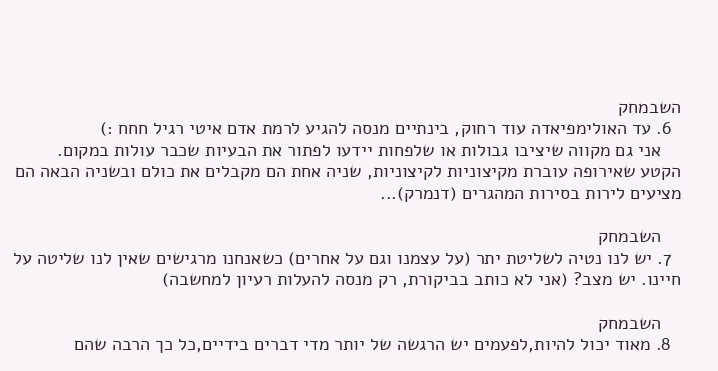השבמחק
  6. עד האולימפיאדה עוד רחוק, בינתיים מנסה להגיע לרמת אדם איטי רגיל חחח :)
    אני גם מקווה שיציבו גבולות או שלפחות יידעו לפתור את הבעיות שכבר עולות במקום. הקטע שאירופה עוברת מקיצוניות לקיצוניות, שניה אחת הם מקבלים את כולם ובשניה הבאה הם מציעים לירות בסירות המהגרים (דנמרק)...

    השבמחק
  7. יש לנו נטיה לשליטת יתר (על עצמנו וגם על אחרים) כשאנחנו מרגישים שאין לנו שליטה על חיינו. יש מצב? (אני לא כותב בביקורת, רק מנסה להעלות רעיון למחשבה)

    השבמחק
  8. מאוד יכול להיות,לפעמים יש הרגשה של יותר מדי דברים בידיים,כל כך הרבה שהם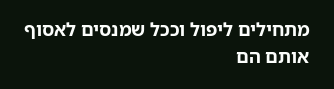מתחילים ליפול וככל שמנסים לאסוף אותם הם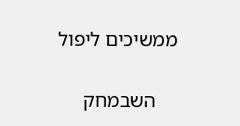ממשיכים ליפול

    השבמחק